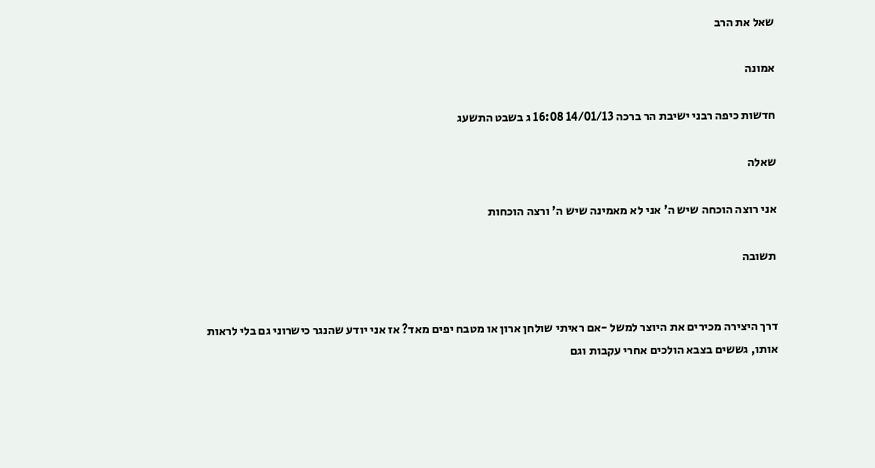שאל את הרב

אמונה

חדשות כיפה רבני ישיבת הר ברכה 14/01/13 16:08 ג בשבט התשעג

שאלה

אני רוצה הוכחה שיש ה' אני לא מאמינה שיש ה' ורצה הוכחות

תשובה


דרך היצירה מכירים את היוצר למשל -אם ראיתי שולחן ארון או מטבח יפים מאד? אז אני יודע שהנגר כישרוני גם בלי לראות אותו, גששים בצבא הולכים אחרי עקבות וגם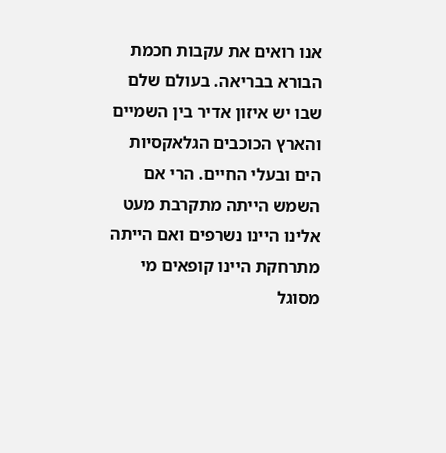אנו רואים את עקבות חכמת הבורא בבריאה. בעולם שלם שבו יש איזון אדיר בין השמיים והארץ הכוכבים הגלאקסיות הים ובעלי החיים. הרי אם השמש הייתה מתקרבת מעט אלינו היינו נשרפים ואם הייתה מתרחקת היינו קופאים מי מסוגל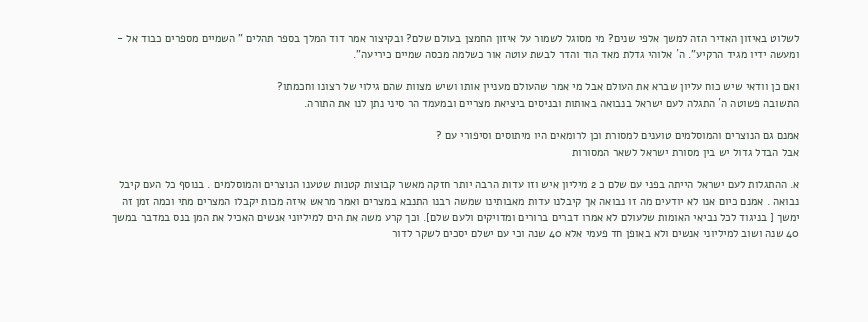לשלוט באיזון האדיר הזה למשך אלפי שנים? מי מסוגל לשמור על איזון החמצן בעולם שלם? ובקיצור אמר דוד המלך בספר תהלים " השמיים מספרים כבוד אל - ומעשה ידיו מגיד הרקיע". ה´ אלוהי גדלת מאד הוד והדר לבשת עוטה אור כשלמה מכסה שמיים כיריעה".

ואם כן וודאי שיש כוח עליון שברא את העולם אבל מי אמר שהעולם מעניין אותו ושיש מצוות שהם גילוי של רצונו וחכמתו?
התשובה פשוטה ה´ התגלה לעם ישראל בנבואה באותות ובניסים ביציאת מצריים ובמעמד הר סיני נתן לנו את התורה.

אמנם גם הנוצרים והמוסלמים טוענים למסורת וכן לרומאים היו מיתוסים וסיפורי עם ?
אבל הבדל גדול יש בין מסורת ישראל לשאר המסורות

א. ההתגלות לעם ישראל הייתה בפני עם שלם כ 2 מיליון איש וזו עדות הרבה יותר חזקה מאשר קבוצות קטנות שטענו הנוצרים והמוסלמים . בנוסף כל העם קיבל נבואה . אמנם כיום אנו לא יודעים מה זו נבואה אך קיבלנו עדות מאבותינו שמשה רבנו התנבא במצרים ואמר מראש איזה מכות יקבלו המצרים מתי וכמה זמן זה ימשך [ בניגוד לכל נביאי האומות שלעולם לא אמרו דברים ברורים ומדויקים ולעם שלם]. וכך קרע משה את הים למיליוני אנשים האכיל את המן בנס במדבר במשך 40 שנה ושוב למיליוני אנשים ולא באופן חד פעמי אלא 40 שנה וכי עם ישלם יסכים לשקר לדור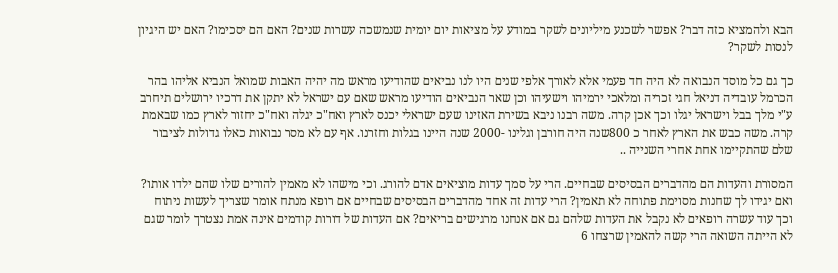הבא ולהמציא כזה דבר? אפשר לשכנע מיליונים לשקר במודע על מציאות יום יומית שנמשכה עשרות שנים? האם הם יסכימו? האם יש היגיון לנסות לשקר?

כך גם כל מוסד הנבואה לא היה חד פעמי אלא לאורך אלפי שנים היו לנו נביאים שהודיעו מראש מה יהיה האבות שמואל הנביא אליהו בהר הכרמל עובדיה דניאל חגי זכריה ומלאכי ירמיהו וישעיהו וכן שאר הנביאים הודיעו מראש שאם עם ישראל לא יתקן את דרכיו ירושלים תיחרב ע"י מלך בבל וישראל יגלו וכך אכן קרה. משה רבנו ניבא בשירת האזינו שעם ישראלי יכנס לארץ ואח"כ יגלה ואח"כ יחזור לארץ כמו שבאמת קרה. משה כבש את הארץ לאחר כ 800שנה היה חורבן וגלינו -2000 שנה היינו בגלות וחזרנו. אף עם לא מסר נבואות כאלו גדולות לציבור שלם שהתקיימו אחת אחרי השנייה ..

המסורת והעדות הם מהדברים הבסיסים שבחיים. הרי על סמך עדות מוציאים אדם להורג. וכי מישהו לא מאמין להורים שלו שהם ילדו אותו? ואם יגידו לך שחנות מסוימת פתוחה לא תאמין? הרי עדות זה אחד מהדברים הבסיסים שבחיים אם רופא מנתח אומר שצריך לעשות ניתוח וכך עוד עשרה רופאים לא נקבל את העדות שלהם גם אם אנחנו מרגישים בריאים? אם העדות של דורות קודמים אינה אמת נצטרך לומר שגם לא הייתה השואה הרי קשה להאמין שרצחו 6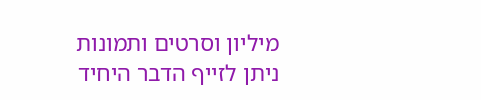מיליון וסרטים ותמונות ניתן לזייף הדבר היחיד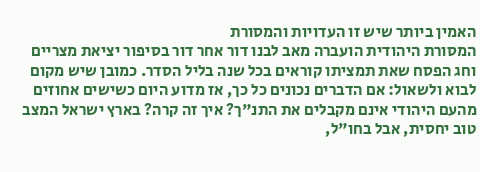האמין ביותר שיש זו העדויות והמסורת
המסורת היהודית הועברה מאב לבנו דור אחר דור בסיפור יציאת מצריים וחג הפסח שאת תמציתו קוראים בכל שנה בליל הסדר. כמובן שיש מקום לבוא ולשאול: אם הדברים נכונים כל כך, אז מדוע היום כשישים אחוזים מהעם היהודי אינם מקבלים את התנ"ך? איך זה קרה? בארץ ישראל המצב טוב יחסית, אבל בחו"ל,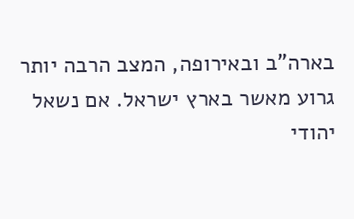בארה"ב ובאירופה, המצב הרבה יותר גרוע מאשר בארץ ישראל. אם נשאל יהודי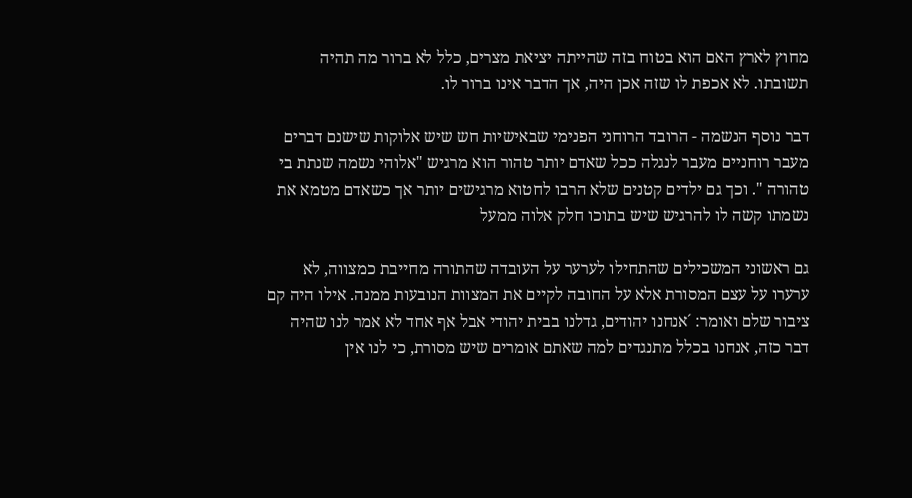מחוץ לארץ האם הוא בטוח בזה שהייתה יציאת מצרים, כלל לא ברור מה תהיה תשובתו. לא אכפת לו שזה אכן היה, אך הדבר אינו ברור לו.

דבר נוסף הנשמה - הרובד הרוחני הפנימי שבאישיות חש שיש אלוקות שישנם דברים מעבר רוחניים מעבר לנגלה ככל שאדם יותר טהור הוא מרגיש "אלוהי נשמה שנתת בי טהורה ". וכך גם ילדים קטנים שלא הרבו לחטוא מרגישים יותר אך כשאדם מטמא את נשמתו קשה לו להרגיש שיש בתוכו חלק אלוה ממעל

גם ראשוני המשכילים שהתחילו לערער על העובדה שהתורה מחייבת כמצווה, לא ערערו על עצם המסורת אלא על החובה לקיים את המצוות הנובעות ממנה. אילו היה קם ציבור שלם ואומר: ´אנחנו יהודים, גדלנו בבית יהודי אבל אף אחד לא אמר לנו שהיה דבר כזה, אנחנו בכלל מתנגדים למה שאתם אומרים שיש מסורת, כי לנו אין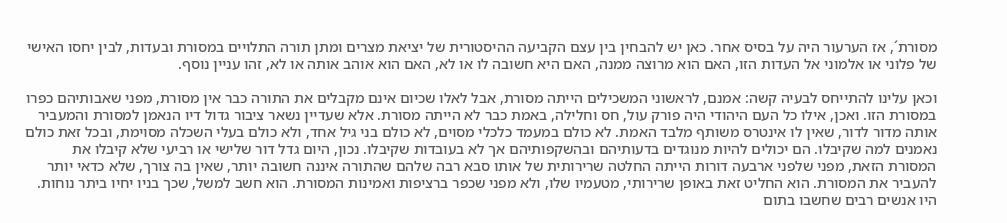מסורת´, אז הערעור היה על בסיס אחר. כאן יש להבחין בין עצם הקביעה ההיסטורית של יציאת מצרים ומתן תורה התלויים במסורת ובעדות, לבין יחסו האישי של פלוני או אלמוני אל העדות הזו, האם הוא מרוצה ממנה, האם היא חשובה לו או לא, האם הוא אוהב אותה או לא, זהו עניין נוסף.

וכאן עלינו להתייחס לבעיה קשה: אמנם, לראשוני המשכילים הייתה מסורת, אבל לאלו שכיום אינם מקבלים את התורה כבר אין מסורת, מפני שאבותיהם כפרו במסורת הזו. ואכן, אילו כל העם היהודי היה פורק עול, חס וחלילה, באמת כבר לא הייתה מסורת. אלא שעדיין נשאר ציבור גדול דיו הנאמן למסורת והמעביר אותה מדור לדור, שאין לו אינטרס משותף מלבד האמת. לא כולם במעמד כלכלי מסוים, לא כולם בני גיל אחד, ולא כולם בעלי השכלה מסוימת, ובכל זאת כולם נאמנים למה שקיבלו. הם יכולים להיות מנוגדים בדעותיהם ובהשקפותיהם אך לא בעובדות שקיבלו. נכון, היום גדל דור שלישי או רביעי שלא קיבלו את המסורת הזאת, מפני שלפני ארבעה דורות הייתה החלטה שרירותית של אותו סבא רבה שלהם שהתורה איננה חשובה יותר, שאין בה צורך, שלא כדאי יותר להעביר את המסורת. הוא החליט זאת באופן שרירותי, מטעמיו שלו, ולא מפני שכפר ברציפות ואמינות המסורת. הוא חשב למשל, שכך בניו יחיו ביתר נוחות. היו אנשים רבים שחשבו בתום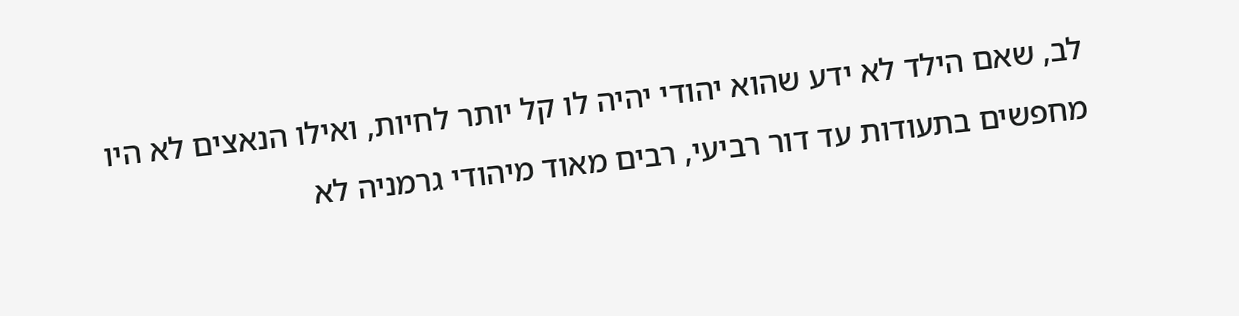לב, שאם הילד לא ידע שהוא יהודי יהיה לו קל יותר לחיות, ואילו הנאצים לא היו מחפשים בתעודות עד דור רביעי, רבים מאוד מיהודי גרמניה לא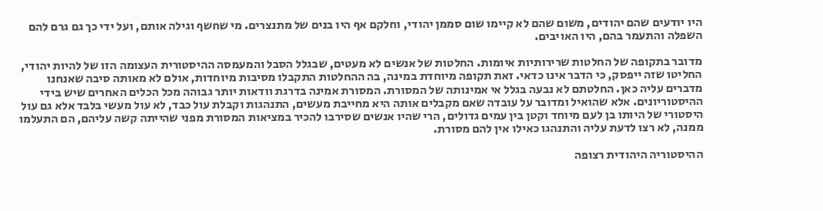היו יודעים שהם יהודים, משום שהם לא קיימו שום סממן יהודי, וחלקם אף היו בנים של מתנצרים. מי שחשף וגילה אותם, ועל ידי כך גם גרם להם השפלה והתעמר בהם, היו האויבים.

מדובר בתקופה של החלטות שרירותיות איומות. החלטות של אנשים לא מעטים, שבגלל הסבל והמעמסה ההיסטורית העצומה הזו של להיות יהודי, החליטו שזה ייפסק, כי הדבר אינו כדאי. זאת תקופה מיוחדת במינה, בה ההחלטות התקבלו מסיבות מיוחדות, אולם לא מאותה סיבה שאנחנו מדברים עליה כאן. החלטתם לא נבעה בגלל אי אמינותה של המסורת. המסורת אמינה בדרגת וודאות יותר גבוהה מכל הכלים האחרים שיש בידי ההיסטוריונים. אלא שהואיל ומדובר על עובדה שאם מקבלים אותה היא מחייבת מעשים, התנהגות וקבלת עול כבד, לא עול מעשי בלבד אלא גם עול היסטורי של היותו בן לעם מיוחד וקטן בין עמים גדולים, הרי שהיו אנשים שסירבו להכיר במציאות המסורת מפני שהייתה קשה עליהם, הם התעלמו ממנה, לא רצו לדעת עליה והתנהגו כאילו אין להם מסורת.

ההיסטוריה היהודית רצופה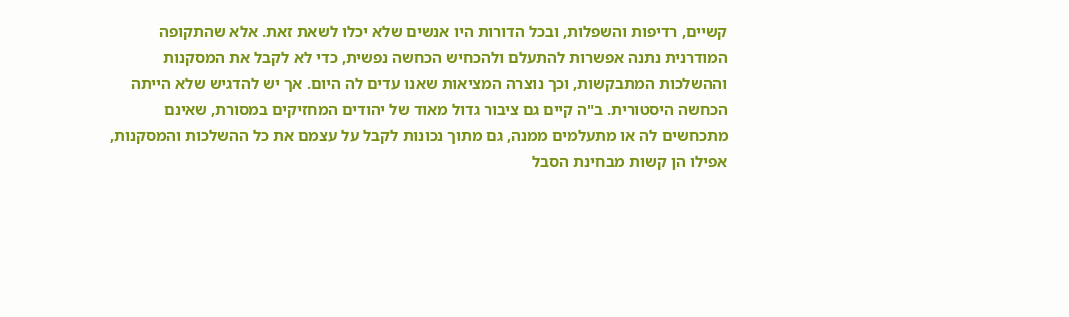קשיים, רדיפות והשפלות, ובכל הדורות היו אנשים שלא יכלו לשאת זאת. אלא שהתקופה המודרנית נתנה אפשרות להתעלם ולהכחיש הכחשה נפשית, כדי לא לקבל את המסקנות וההשלכות המתבקשות, וכך נוצרה המציאות שאנו עדים לה היום. אך יש להדגיש שלא הייתה הכחשה היסטורית. ב"ה קיים גם ציבור גדול מאוד של יהודים המחזיקים במסורת, שאינם מתכחשים לה או מתעלמים ממנה, גם מתוך נכונות לקבל על עצמם את כל ההשלכות והמסקנות, אפילו הן קשות מבחינת הסבל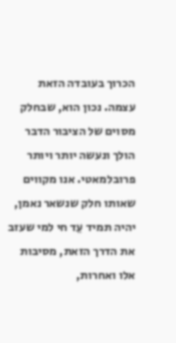הכרוך בעובדה הזאת עצמה. נכון הוא, שבחלק מסוים של הציבור הדבר הולך ונעשה יותר ויותר פרובלמאטי. אנו מקווים שאותו חלק שנשאר נאמן, יהיה תמיד עֵד חי למי שעזב את הדרך הזאת, מסיבות אלו ואחרות,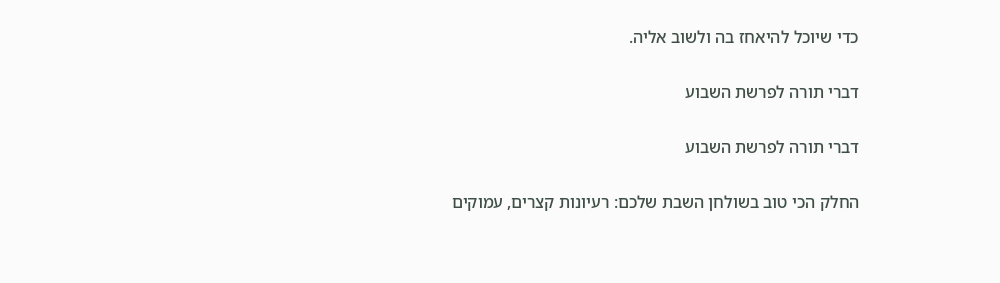כדי שיוכל להיאחז בה ולשוב אליה.

דברי תורה לפרשת השבוע

דברי תורה לפרשת השבוע

החלק הכי טוב בשולחן השבת שלכם: רעיונות קצרים, עמוקים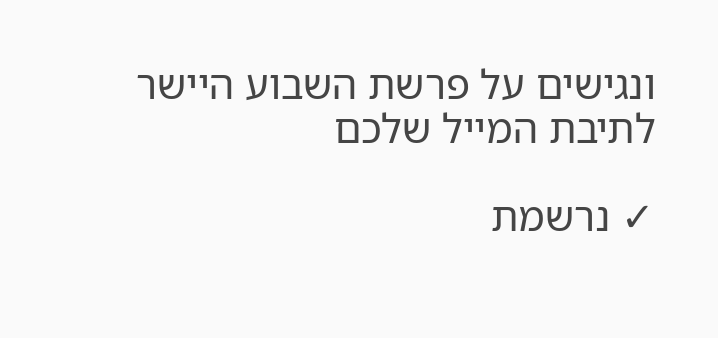ונגישים על פרשת השבוע היישר לתיבת המייל שלכם

✓ נרשמת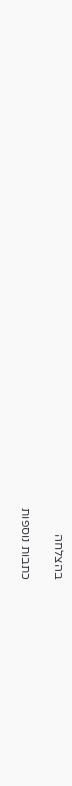בהצלחה

כתבות נוספות